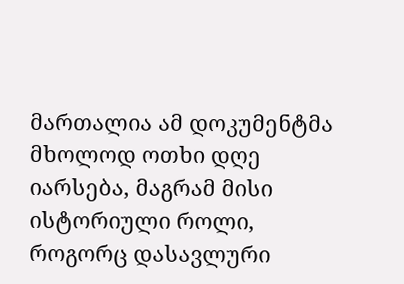მართალია ამ დოკუმენტმა მხოლოდ ოთხი დღე იარსება, მაგრამ მისი ისტორიული როლი, როგორც დასავლური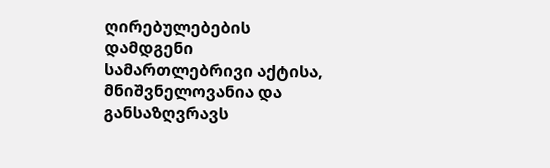ღირებულებების დამდგენი სამართლებრივი აქტისა, მნიშვნელოვანია და განსაზღვრავს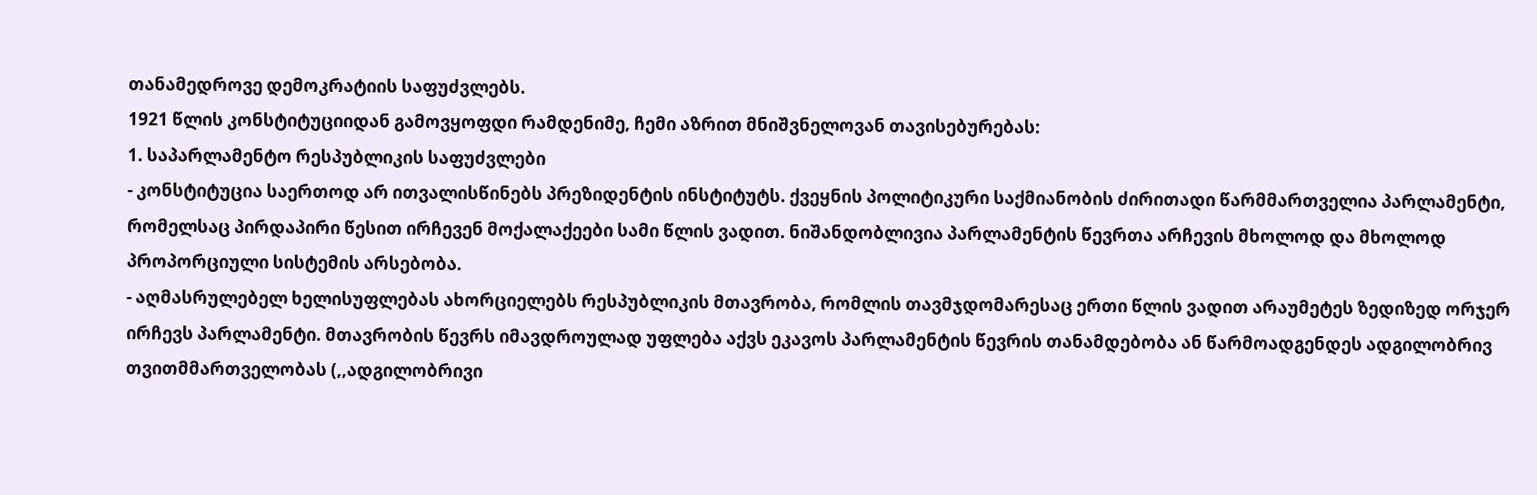თანამედროვე დემოკრატიის საფუძვლებს.
1921 წლის კონსტიტუციიდან გამოვყოფდი რამდენიმე, ჩემი აზრით მნიშვნელოვან თავისებურებას:
1. საპარლამენტო რესპუბლიკის საფუძვლები
- კონსტიტუცია საერთოდ არ ითვალისწინებს პრეზიდენტის ინსტიტუტს. ქვეყნის პოლიტიკური საქმიანობის ძირითადი წარმმართველია პარლამენტი, რომელსაც პირდაპირი წესით ირჩევენ მოქალაქეები სამი წლის ვადით. ნიშანდობლივია პარლამენტის წევრთა არჩევის მხოლოდ და მხოლოდ პროპორციული სისტემის არსებობა.
- აღმასრულებელ ხელისუფლებას ახორციელებს რესპუბლიკის მთავრობა, რომლის თავმჯდომარესაც ერთი წლის ვადით არაუმეტეს ზედიზედ ორჯერ ირჩევს პარლამენტი. მთავრობის წევრს იმავდროულად უფლება აქვს ეკავოს პარლამენტის წევრის თანამდებობა ან წარმოადგენდეს ადგილობრივ თვითმმართველობას (,,ადგილობრივი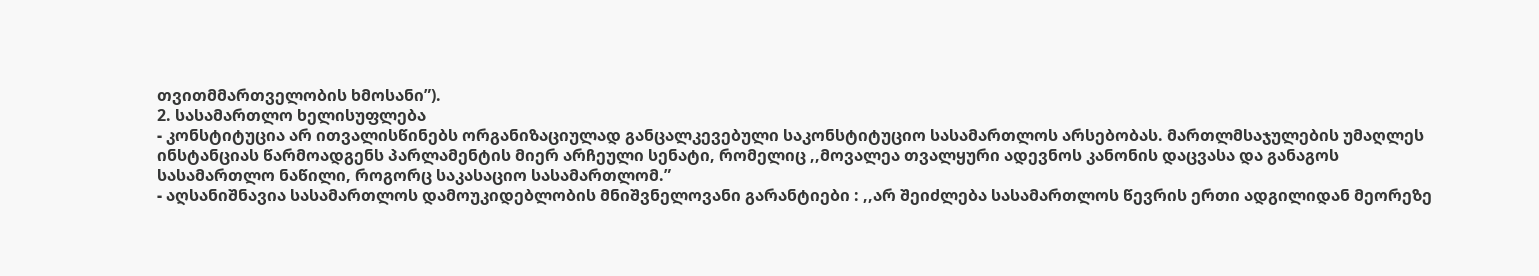თვითმმართველობის ხმოსანი”).
2. სასამართლო ხელისუფლება
- კონსტიტუცია არ ითვალისწინებს ორგანიზაციულად განცალკევებული საკონსტიტუციო სასამართლოს არსებობას. მართლმსაჯულების უმაღლეს ინსტანციას წარმოადგენს პარლამენტის მიერ არჩეული სენატი, რომელიც ,,მოვალეა თვალყური ადევნოს კანონის დაცვასა და განაგოს
სასამართლო ნაწილი, როგორც საკასაციო სასამართლომ.”
- აღსანიშნავია სასამართლოს დამოუკიდებლობის მნიშვნელოვანი გარანტიები : ,,არ შეიძლება სასამართლოს წევრის ერთი ადგილიდან მეორეზე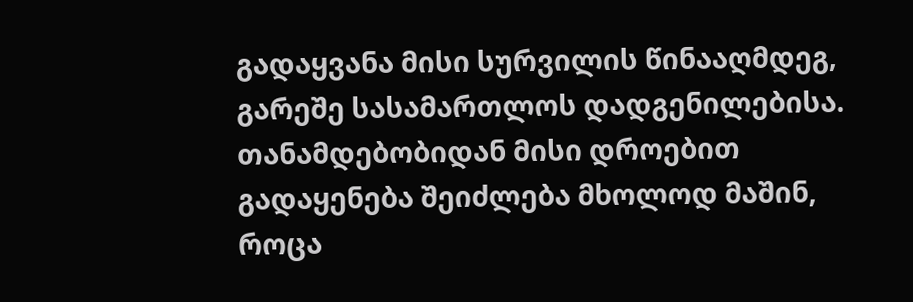გადაყვანა მისი სურვილის წინააღმდეგ, გარეშე სასამართლოს დადგენილებისა. თანამდებობიდან მისი დროებით გადაყენება შეიძლება მხოლოდ მაშინ, როცა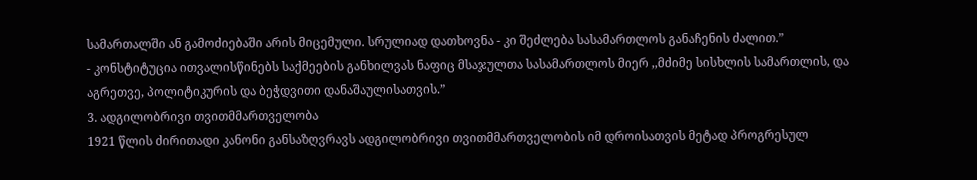სამართალში ან გამოძიებაში არის მიცემული. სრულიად დათხოვნა - კი შეძლება სასამართლოს განაჩენის ძალით.”
- კონსტიტუცია ითვალისწინებს საქმეების განხილვას ნაფიც მსაჯულთა სასამართლოს მიერ ,,მძიმე სისხლის სამართლის, და აგრეთვე, პოლიტიკურის და ბეჭდვითი დანაშაულისათვის.”
3. ადგილობრივი თვითმმართველობა
1921 წლის ძირითადი კანონი განსაზღვრავს ადგილობრივი თვითმმართველობის იმ დროისათვის მეტად პროგრესულ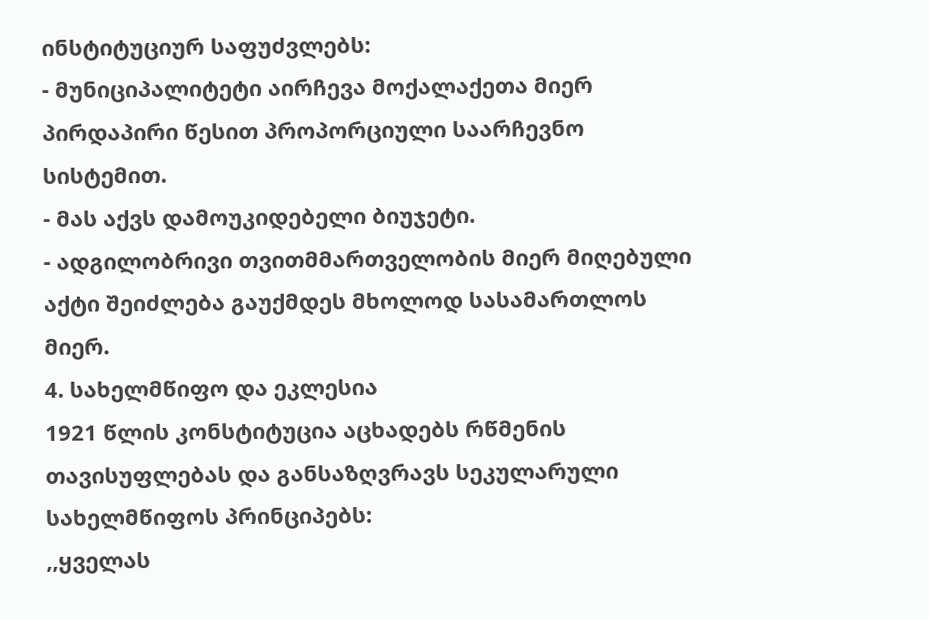ინსტიტუციურ საფუძვლებს:
- მუნიციპალიტეტი აირჩევა მოქალაქეთა მიერ პირდაპირი წესით პროპორციული საარჩევნო სისტემით.
- მას აქვს დამოუკიდებელი ბიუჯეტი.
- ადგილობრივი თვითმმართველობის მიერ მიღებული აქტი შეიძლება გაუქმდეს მხოლოდ სასამართლოს მიერ.
4. სახელმწიფო და ეკლესია
1921 წლის კონსტიტუცია აცხადებს რწმენის თავისუფლებას და განსაზღვრავს სეკულარული სახელმწიფოს პრინციპებს:
,,ყველას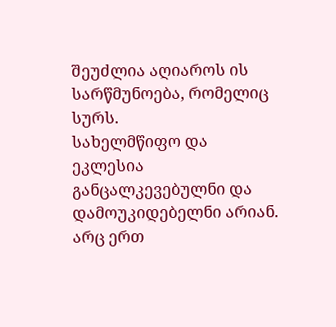შეუძლია აღიაროს ის სარწმუნოება, რომელიც სურს.
სახელმწიფო და ეკლესია განცალკევებულნი და დამოუკიდებელნი არიან.
არც ერთ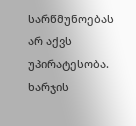სარწმუნოებას არ აქვს უპირატესობა.
ხარჯის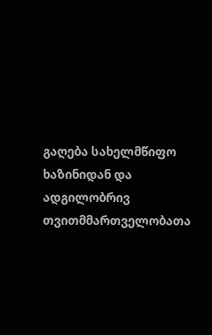გაღება სახელმწიფო ხაზინიდან და ადგილობრივ თვითმმართველობათა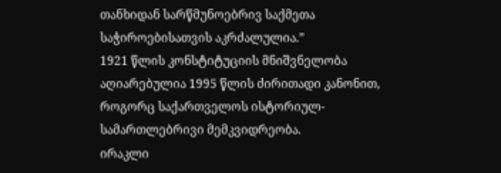თანხიდან სარწმუნოებრივ საქმეთა საჭიროებისათვის აკრძალულია.”
1921 წლის კონსტიტუციის მნიშვნელობა აღიარებულია 1995 წლის ძირითადი კანონით, როგორც საქართველოს ისტორიულ-სამართლებრივი მემკვიდრეობა.
ირაკლი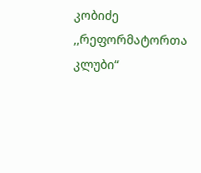კობიძე
,,რეფორმატორთა კლუბი“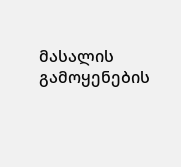მასალის გამოყენების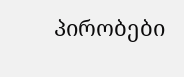პირობები